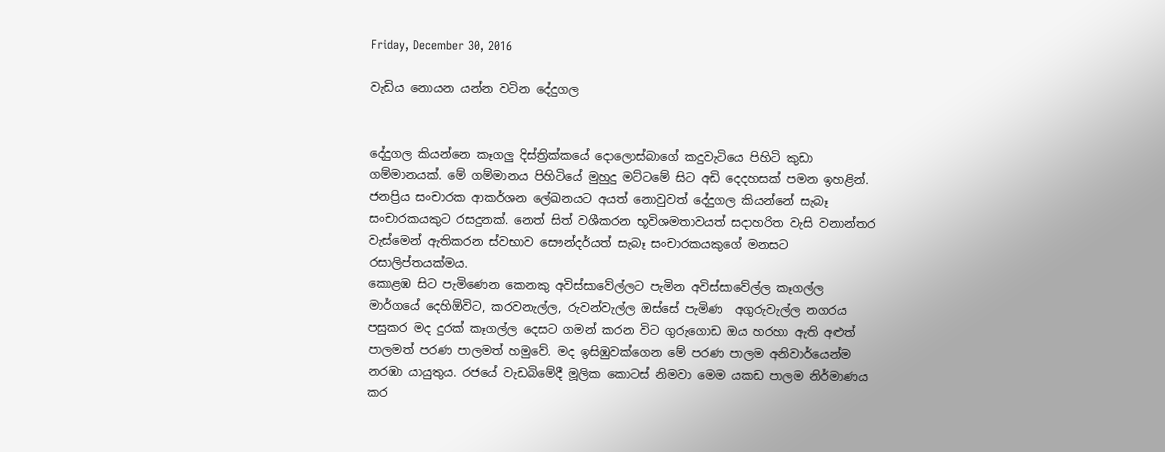Friday, December 30, 2016

වැඩිය නොයන යන්න වටින දේදුගල


දේදුගල කියන්නෙ කෑගලු දිස්ත්‍රික්කයේ දොලොස්බාගේ කදුවැටියෙ පිහිටි කුඩා ගම්මානයක්. මේ ගම්මානය පිහිටියේ මුහුදු මට්ටමේ සිට අඩි දෙදහසක් පමන ඉහළින්. ජනප්‍රිය සංචාරක ආකර්ශන ලේඛනයට අයත් නොවුවත් දේදුගල කියන්නේ සැබෑ සංචාරකයකුට රසදුනක්. නෙත් සිත් වශීකරන භූවිශමතාවයත් සදාහරිත වැසි වනාන්තර වැස්මෙන් ඇතිකරන ස්වභාව සෞන්දර්යත් සැබෑ සංචාරකයකුගේ මනසට රසාලිප්තයක්මය.
කොළඹ සිට පැමිණෙන කෙනකු අවිස්සාවේල්ලට පැමින අවිස්සාවේල්ල කෑගල්ල මාර්ගයේ දෙහිඕවිට, කරවනැල්ල, රුවන්වැල්ල ඔස්සේ පැමිණ  අගුරුවැල්ල නගරය පසුකර මද දුරක් කෑගල්ල දෙසට ගමන් කරන විට ගුරුගොඩ ඔය හරහා ඇති අළුත් පාලමත් පරණ පාලමත් හමුවේ. මද ඉසිඹුවක්ගෙන මේ පරණ පාලම අනිවාර්යෙන්ම නරඹා යායුතුය. රජයේ වැඩබිමේදී මූලික කොටස් නිමවා මෙම යකඩ පාලම නිර්මාණය කර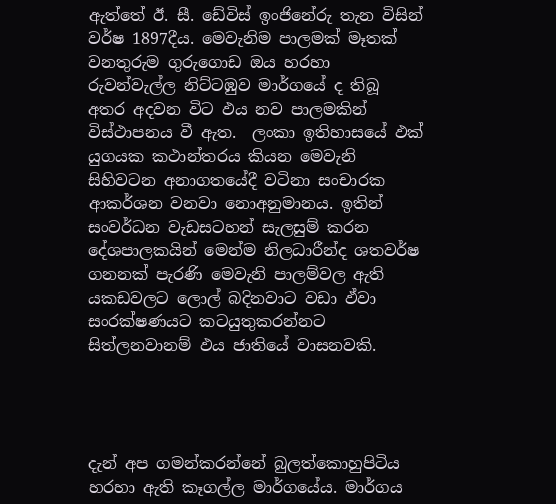ඇත්තේ ඊ. සී. ඩේවිස් ඉංජිනේරු තැන විසින් වර්ෂ 1897දීය. මෙවැනිම පාලමක් මෑතක් වනතුරුම ගුරුගොඩ ඔය හරහා රුවන්වැල්ල නිට්ටඹුව මාර්ගයේ ද තිබූ අතර අදවන විට ඵය නව පාලමකින් විස්ථාපනය වී ඇත.  ලංකා ඉතිහාසයේ ඵක් යුගයක කථාන්තරය කියන මෙවැනි සිහිවටන අනාගතයේදී වටිනා සංචාරක ආකර්ශන වනවා නොඅනුමානය. ඉතින් සංවර්ධන වැඩසටහන් සැලසුම් කරන දේශපාලකයින් මෙන්ම නිලධාරීන්ද ශතවර්ෂ ගනනක් පැරණි මෙවැනි පාලම්වල ඇති යකඩවලට ලොල් බදිනවාට වඩා ඵ්වා සංරක්ෂණයට කටයුතුකරන්නට සිත්ලනවානම් ඵය ජාතියේ වාසනවකි.




දැන් අප ගමන්කරන්නේ බුලත්කොහුපිටිය හරහා ඇති කෑගල්ල මාර්ගයේය. මාර්ගය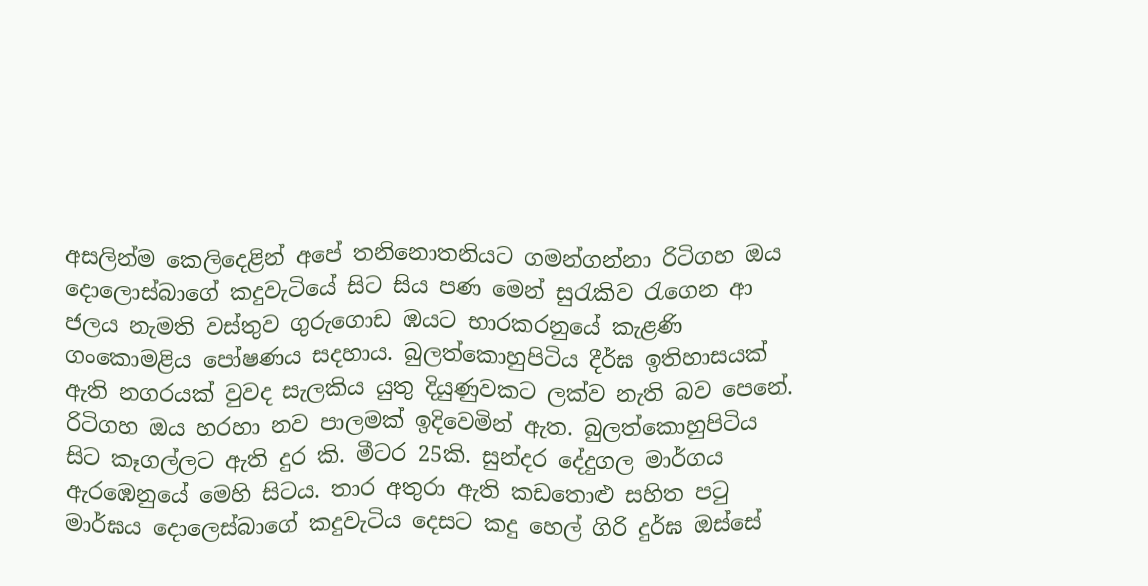අසලින්ම කෙලිදෙළින් අපේ තනිනොතනියට ගමන්ගන්නා රිටිගහ ඔය දොලොස්බාගේ කදුවැටියේ සිට සිය පණ මෙන් සුරැකිව රැගෙන ආ ජලය නැමති වස්තුව ගුරුගොඩ ඹයට භාරකරනුයේ කැළණි ගංකොමළිය පෝෂණය සදහාය. බුලත්කොහුපිටිය දීර්ඝ ඉතිහාසයක් ඇති නගරයක් වුවද සැලකිය යුතු දියුණුවකට ලක්ව නැති බව පෙනේ. රිටිගහ ඔය හරහා නව පාලමක් ඉදිවෙමින් ඇත. බුලත්කොහුපිටිය සිට කෑගල්ලට ඇති දුර කි. මීටර 25කි. සුන්දර දේදුගල මාර්ගය ඇරඹෙනුයේ මෙහි සිටය. තාර අතුරා ඇති කඩතොළු සහිත පටු මාර්ඝය දොලෙස්බාගේ කදුවැටිය දෙසට කදු හෙල් ගිරි දුර්ඝ ඔස්සේ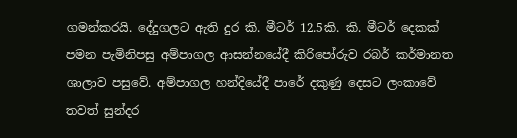ගමන්කරයි. දේදුගලට ඇති දුර කි. මීටර් 12.5කි. කි. මීටර් දෙකක් පමන පැමිනිපසු අම්පාගල ආසන්නයේදී කිරිපෝරුව රබර් කර්මානත ශාලාව පසුවේ. අම්පාගල හන්දියේදී පාරේ දකුණු දෙසට ලංකාවේ තවත් සුන්දර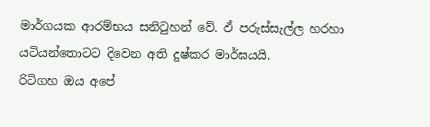මාර්ගයක ආරම්භය සනිටුහන් වේ. ඵ් පරුස්සැල්ල හරහා යටියන්තොටට දිවෙන අති දුෂ්කර මාර්ඝයයි.
රිටිගහ ඔය අපේ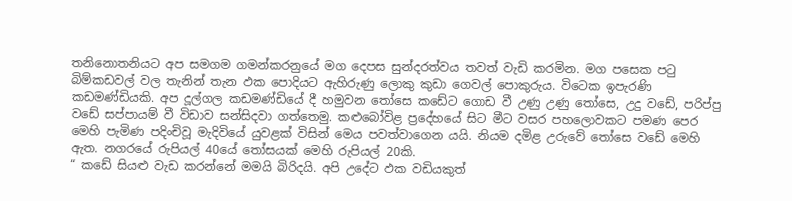තනිනොතනියට අප සමගම ගමන්කරනුයේ මග දෙපස සුන්දරත්වය තවත් වැඩි කරමින. මග පසෙක පටු බිම්කඩවල් වල තැනින් තැන ඵක පොදියට ඇහිරුණු ලොකු කුඩා ගෙවල් පොකුරුය. විටෙක ඉපැරණි කඩමණ්ඩියකි. අප දූල්ගල කඩමණ්ඩියේ දී හමුවන තෝසෙ කඩේට ගොඩ වී උණු උණු තෝසෙ, උදු වඩේ, පරිප්පු වඩේ සප්පායම් වී විඩාව සන්සිදවා ගත්තෙමු. කළුබෝවිළ ප්‍රදේහයේ සිට මීට වසර පහලොවකට පමණ පෙර මෙහි පැමිණ පදිංචිවූ මැදිවියේ යුවළක් විසින් මෙය පවත්වාගෙන යයි. නියම දමිළ උරුවේ තෝසෙ වඩේ මෙහි ඇත. නගරයේ රුපියල් 40යේ තෝසයක් මෙහි රුපියල් 20කි.
“ කඩේ සියළු වැඩ කරන්නේ මමයි බිරිදයි. අපි උදේට ඵක වඩියකුත්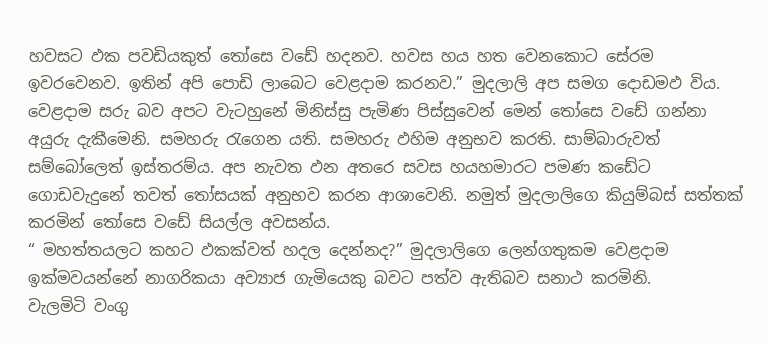හවසට ඵක පවඩියකුත් තෝසෙ වඩේ හදනව. හවස හය හත වෙනකොට සේරම ඉවරවෙනව. ඉතින් අපි පොඩි ලාබෙට වෙළදාම කරනව.” මුදලාලි අප සමග දොඩමඵ විය. වෙළදාම සරු බව අපට වැටහුනේ මිනිස්සු පැමිණ පිස්සුවෙන් මෙන් තෝසෙ වඩේ ගන්නා අයුරු දැකීමෙනි. සමහරු රැගෙන යති. සමහරු ඵහිම අනුභව කරති. සාම්බාරුවත් සම්බෝලෙත් ඉස්තරම්ය. අප නැවත ඵන අතරෙ සවස හයහමාරට පමණ කඩේට ගොඩවැදුනේ තවත් තෝසයක් අනුභව කරන ආශාවෙනි. නමුත් මුදලාලිගෙ කියුම්බස් සත්තක් කරමින් තෝසෙ වඩේ සියල්ල අවසන්ය.
“ මහත්තයලට කහට ඵකක්වත් හදල දෙන්නද?” මුදලාලිගෙ ලෙන්ගතුකම වෙළදාම ඉක්මවයන්නේ නාගරිකයා අව්‍යාජ ගැමියෙකු බවට පත්ව ඇතිබව සනාථ කරමිනි.
වැලමිටි වංගු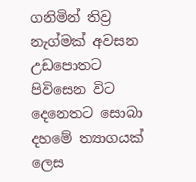ගනිමින් තිව්‍ර නැග්මක් අවසන උඩපොතට පිවිසෙන විට දෙනෙතට සොබා දහමේ ත්‍යාගයක් ලෙස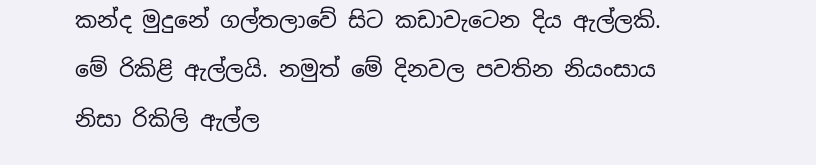කන්ද මුදුනේ ගල්තලාවේ සිට කඩාවැටෙන දිය ඇල්ලකි. මේ රිකිළි ඇල්ලයි. නමුත් මේ දිනවල පවතින නියංසාය නිසා රිකිලි ඇල්ල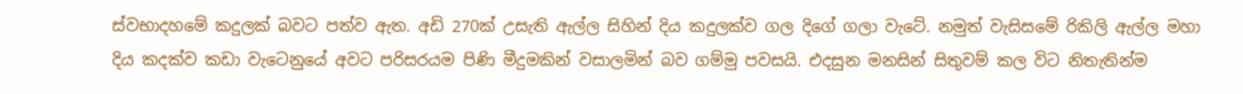ස්වභාදහමේ කදුලක් බවට පත්ව ඇත. අඩි 270ක් උසැති ඇල්ල සිහින් දිය කදුලක්ව ගල දිගේ ගලා වැටේ. නමුත් වැසිසමේ රිකිලි ඇල්ල මහා දිය කදක්ව කඩා වැටෙනුයේ අවට පරිසරයම පිණි මීදුමකින් වසාලමින් බව ගම්මු පවසයි. එදසුන මනසින් සිතුවම් කල විට නිතැතින්ම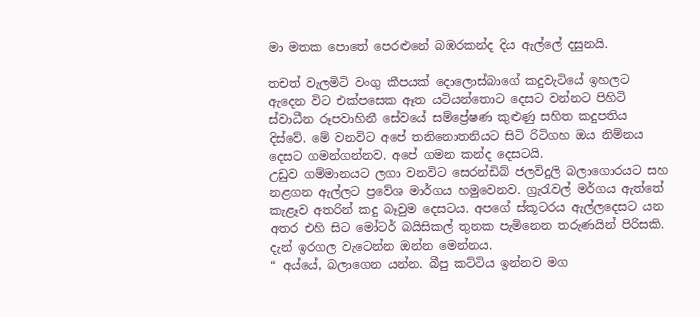මා මතක පොතේ පෙරළුනේ බඹරකන්ද දිය ඇල්ලේ දසුනයි.

තචත් වැලමිටි වංගු කීපයක් දොලොස්බාගේ කදුවැටියේ ඉහලට ඇදෙන විට එක්පසෙක ඈත යටියන්තොට දෙසට වන්නට පිහිටි ස්වාධීන රූපවාහිනී සේවයේ සම්ප්‍රේෂණ කුළුණු සහිත කදුපතිය දිස්වේ. මේ වනවිට අපේ තනිනොතනියට සිටි රිටිගහ ඔය නිම්නය දෙසට ගමන්ගන්නව. අපේ ගමන කන්ද දෙසටයි.
උඩුව ගම්මානයට ලගා වනවිට සෙරන්ඩිබ් ජලවිදුලි බලාගොරයට සහ නළගන ඇල්ලට ප්‍රවේශ මාර්ගය හමුවෙනව. ග්‍රැරැවල් මර්ගය ඇත්තේ කැළෑව අතරින් කදු බෑවුම දෙසටය. අපගේ ස්කූටරය ඇල්ලදෙසට යන අතර එහි සිට මෝටර් බයිසිකල් තුනක පැමිනෙන තරුණයින් පිරිසකි. දැන් ඉරගල වැටෙන්න ඔන්න මෙන්නය.
“ අය්යේ, බලාගෙන යන්න. බීපු කට්ටිය ඉන්නව මග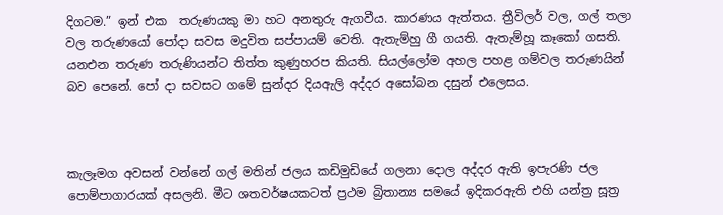දිගටම.” ඉන් එක  තරුණයකු මා හට අනතුරු ඇගවීය. කාරණය ඇත්තය. ත්‍රීවිලර් වල, ගල් තලා වල තරුණයෝ පෝදා සවස මදුවිත සප්පායම් වෙති. ඇතැම්හු ගී ගයති. ඇතැම්හූ කෑකෝ ගසති. යනඑන තරුණ තරුණියන්ට තිත්ත කුණුහරප කියති. සියල්ලෝම අහල පහළ ගම්වල තරුණයින් බව පෙනේ. පෝ දා සවසට ගමේ සුන්දර දියඇලි අද්දර අසෝබන දසුන් එලෙසය.



කැලෑමග අවසන් වන්නේ ගල් මතින් ජලය කඩිමුඩියේ ගලනා දොල අද්දර ඇති ඉපැරණි ජල පොම්පාගාරයක් අසලනි. මීට ශතවර්ෂයකටත් ප්‍රථම බ්‍රිතාන්‍ය සමයේ ඉදිකරඇති එහි යන්ත්‍ර සූත්‍ර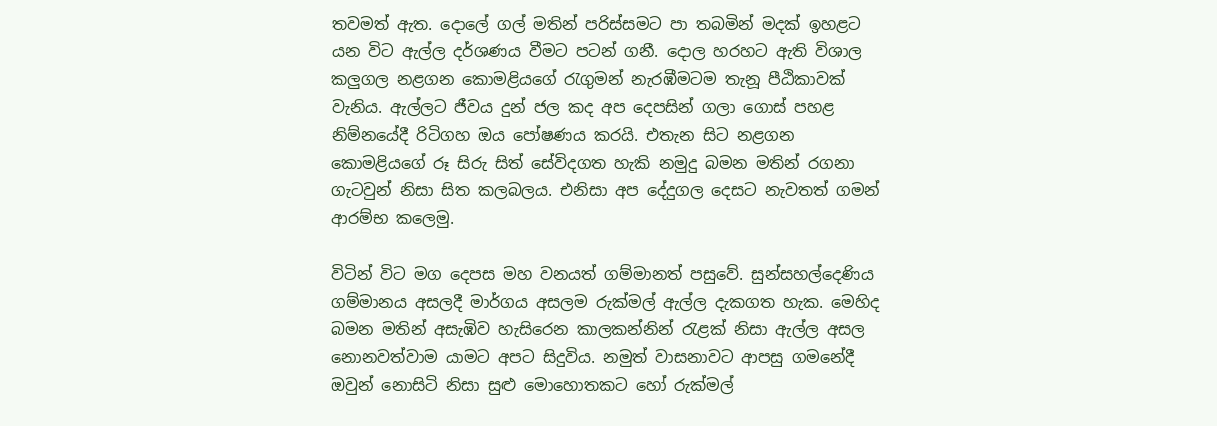තවමත් ඇත. දොලේ ගල් මතින් පරිස්සමට පා තබමින් මදක් ඉහළට යන විට ඇල්ල දර්ශණය වීමට පටන් ගනී. දොල හරහට ඇති විශාල කලුගල නළගන කොමළියගේ රැගුමන් නැරඹීමටම තැනූ පීඨිකාවක් වැනිය. ඇල්ලට ජීවය දුන් ජල කද අප දෙපසින් ගලා ගොස් පහළ නිම්නයේදී රිටිගහ ඔය පෝෂණය කරයි. එතැන සිට නළගන කොමළියගේ රූ සිරු සිත් සේවිදගත හැකි නමුදු බමන මතින් රගනා ගැටවුන් නිසා සිත කලබලය. එනිසා අප දේදුගල දෙසට නැවතත් ගමන් ආරම්භ කලෙමු.

විටින් විට මග දෙපස මහ වනයත් ගම්මානත් පසුවේ. සුන්සහල්දෙණිය ගම්මානය අසලදී මාර්ගය අසලම රුක්මල් ඇල්ල දැකගත හැක. මෙහිද බමන මතින් අසැඹිව හැසිරෙන කාලකන්නින් රැළක් නිසා ඇල්ල අසල නොනවත්වාම යාමට අපට සිදුවිය. නමුත් වාසනාවට ආපසු ගමනේදී ඔවුන් නොසිටි නිසා සුළු මොහොතකට හෝ රුක්මල්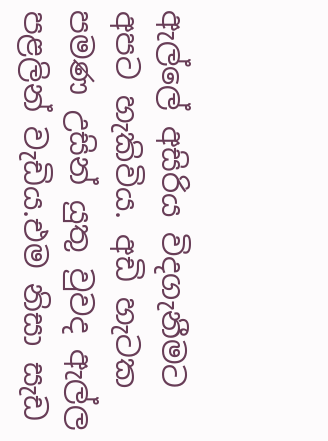ඇල්ලේ අසිරිය විදගැනීමට අපට හැකිවිය. අඩි හැටක පමණ උසින් යුතු වුවද ඇල්ල පළලින් වැඩිය.එම නිසා සැඩ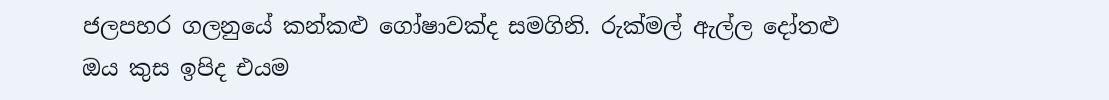ජලපහර ගලනුයේ කන්කළු ගෝෂාවක්ද සමගිනි. රුක්මල් ඇල්ල දෝතළු ඔය කුස ඉපිද එයම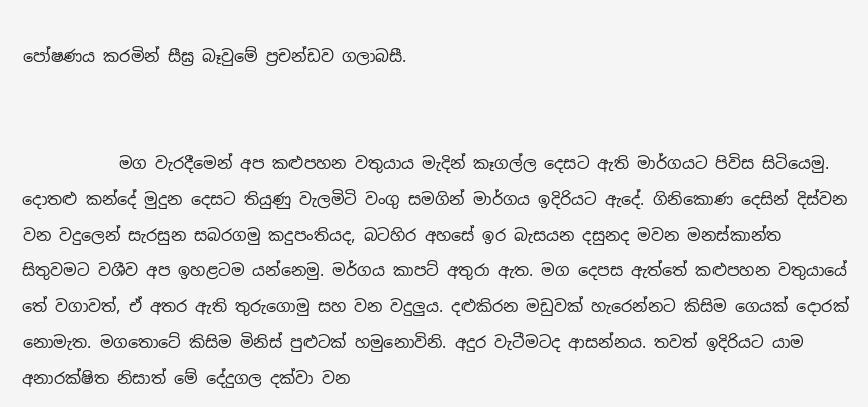පෝෂණය කරමින් සීඝ්‍ර බෑවුමේ ප්‍රචන්ඩව ගලාබසී.


            මග වැරදීමෙන් අප කළුපහන වතුයාය මැදින් කෑගල්ල දෙසට ඇති මාර්ගයට පිවිස සිටියෙමු. දොතළු කන්දේ මුදුන දෙසට තියුණු වැලමිටි වංගු සමගින් මාර්ගය ඉදිරියට ඇදේ. ගිනිකොණ දෙසින් දිස්වන වන වදුලෙන් සැරසුන සබරගමු කදුපංතියද, බටහිර අහසේ ඉර බැසයන දසුනද මවන මනස්කාන්ත සිතුවමට වශීව අප ඉහළටම යන්නෙමු. මර්ගය කාපට් අතුරා ඇත. මග දෙපස ඇත්තේ කළුපහන වතුයායේ තේ වගාවත්, ඒ අතර ඇති තුරුගොමු සහ වන වදුලුය. දළුකිරන මඩුවක් හැරෙන්නට කිසිම ගෙයක් දොරක් නොමැත. මගතොටේ කිසිම මිනිස් පුළුටක් හමුනොවිනි. අදුර වැටීමටද ආසන්නය. තවත් ඉදිරියට යාම අනාරක්ෂිත නිසාත් මේ දේදුගල දක්වා වන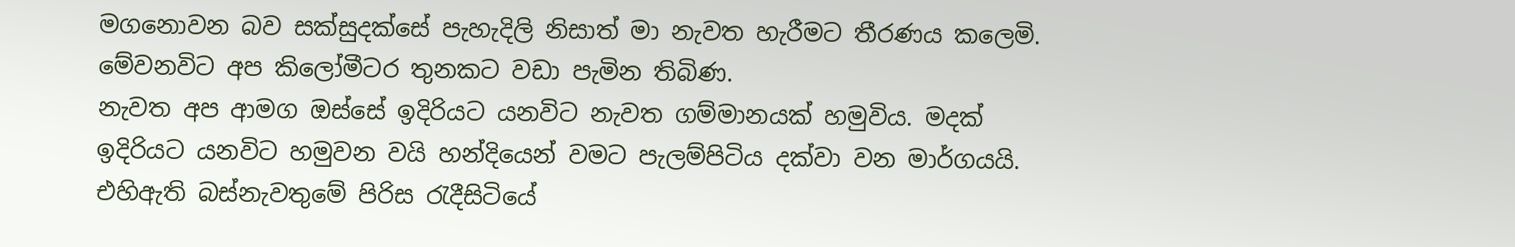මගනොවන බව සක්සුදක්සේ පැහැදිලි නිසාත් මා නැවත හැරීමට තීරණය කලෙමි. මේවනවිට අප කිලෝමීටර තුනකට වඩා පැමින තිබිණ.
නැවත අප ආමග ඔස්සේ ඉදිරියට යනවිට නැවත ගම්මානයක් හමුවිය. මදක් ඉදිරියට යනවිට හමුවන වයි හන්දියෙන් වමට පැලම්පිටිය දක්වා වන මාර්ගයයි. එහිඇති බස්නැවතුමේ පිරිස රැදීසිටියේ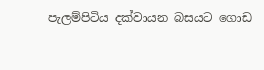පැලම්පිටිය දක්වායන බසයට ගොඩ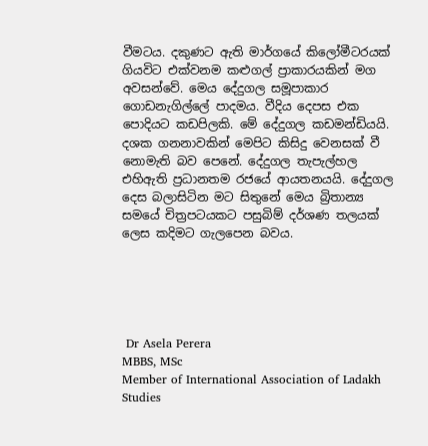වීමටය. දකුණට ඇති මාර්ගයේ කිලෝමීටරයක් ගියවිට එක්වනම කළුගල් ප්‍රාකාරයකින් මග අවසන්වේ. මෙය දේදුගල සමූපාකාර ගොඩනැගිල්ලේ පාදමය. වීදිය දෙපස එක පොදියට කඩපිලකි. මේ දේදුගල කඩමන්ඩියයි. දශක ගනනාවකින් මෙපිට කිසිදු වෙනසක් වී නොමැති බව පෙනේ. දේදුගල තැපැල්හල එහිඇති ප්‍රධානතම රජයේ ආයතනයයි. දේදුගල දෙස බලාසිටින මට සිතුනේ මෙය බ්‍රිතාන්‍ය සමයේ චිත්‍රපටයකට පසුබිම් දර්ශණ තලයක් ලෙස කදිමට ගැලපෙන බවය.





 Dr Asela Perera
MBBS, MSc
Member of International Association of Ladakh Studies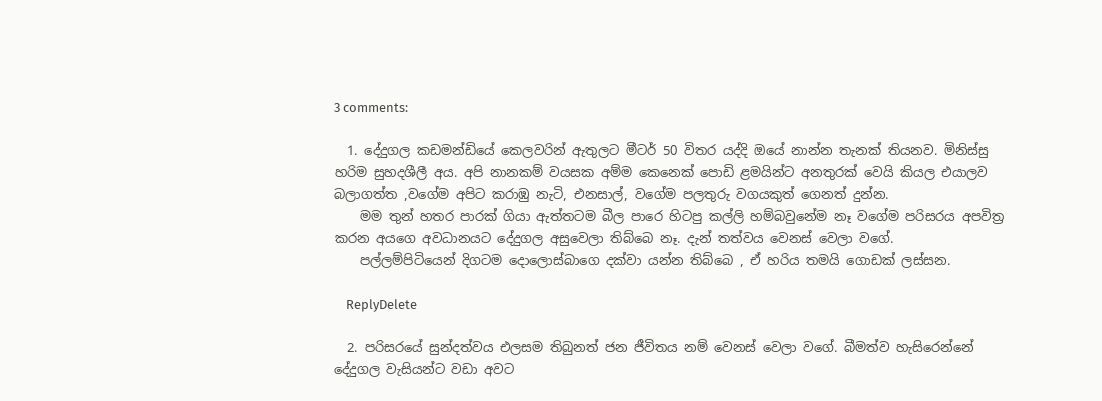3 comments:

  1. දේදුගල කඩමන්ඩියේ කෙලවරින් ඇතුලට මීටර් 50 විතර යද්දි ඔයේ නාන්න තැනක් තියනව. මිනිස්සු හරිම සුහදශීලී අය. අපි නානකම් වයසක අම්ම කෙනෙක් පොඩි ළමයින්ට අනතුරක් වෙයි කියල එයාලව බලාගත්ත ,වගේම අපිට කරාඹු නැටි, එනසාල්, වගේම පලතුරු වගයකුත් ගෙනත් දුන්න.
    මම තුන් හතර පාරක් ගියා ඇත්තටම බීල පාරෙ හිටපු කල්ලි හම්බවුනේම නෑ වගේම පරිසරය අපවිත්‍ර කරන අයගෙ අවධානයට දේදුගල අසුවෙලා තිබ්බෙ නෑ. දැන් තත්වය වෙනස් වෙලා වගේ.
    පල්ලම්පිටියෙන් දිගටම දොලොස්බාගෙ දක්වා යන්න තිබ්බෙ , ඒ හරිය තමයි ගොඩක් ලස්සන.

    ReplyDelete

  2. පරිසරයේ සුන්දත්වය එලසම තිබුනත් ජන ජීවිතය නම් වෙනස් වෙලා වගේ. බීමත්ව හැසිරෙන්නේ දේදුගල වැසියන්ට වඩා අවට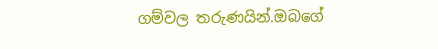ගම්වල තරුණයින්.ඔබගේ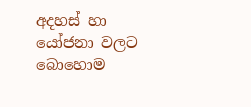අදහස් හා යෝජනා වලට බොහොම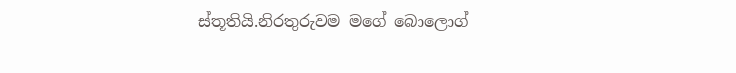ස්තූතියි.නිරතුරුවම මගේ බොලොග්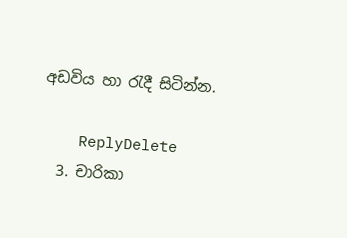අඩවිය හා රැදී සිටින්න.

    ReplyDelete
  3. චාරිකා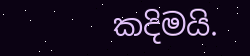කදිමයි.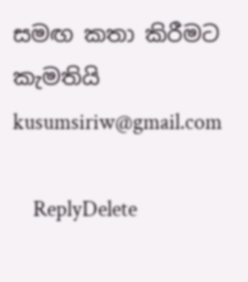සමඟ කතා කිරීමට කැමතියි kusumsiriw@gmail.com

    ReplyDelete